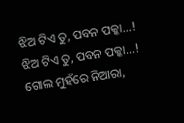ଝିଅ ଟିଏ ତୁ, ପବନ ପକ୍କା...!
ଝିଅ ଟିଏ ତୁ, ପବନ ପକ୍କା...!
ଗୋଲ ମୁହଁରେ ନିଆରା,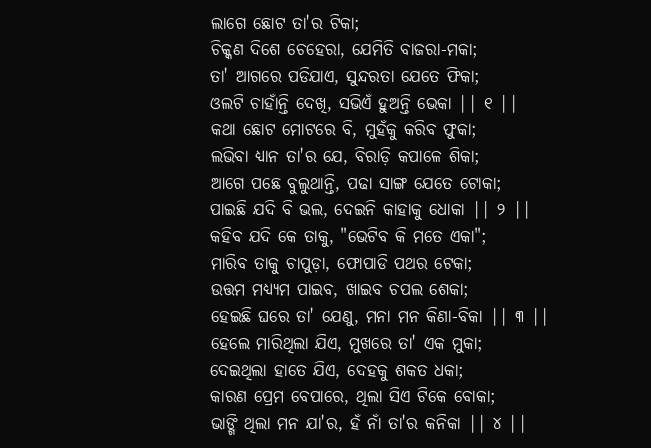ଲାଗେ ଛୋଟ ତା'ର ଟିକା;
ଚିକ୍କଣ ଦିଶେ ଚେହେରା, ଯେମିତି ବାଜରା-ମକା;
ତା' ଆଗରେ ପଡିଯାଏ, ସୁନ୍ଦରତା ଯେତେ ଫିକା;
ଓଲଟି ଚାହାଁନ୍ତି ଦେଖି, ସଭିଏଁ ହୁଅନ୍ତି ଭେକା || ୧ ||
କଥା ଛୋଟ ମୋଟରେ ବି, ମୁହଁକୁ କରିବ ଫୁକା;
ଲଭିବା ଧ୍ୟାନ ତା'ର ଯେ, ବିରାଡ଼ି କପାଳେ ଶିକା;
ଆଗେ ପଛେ ବୁଲୁଥାନ୍ତି, ପଢା ସାଙ୍ଗ ଯେତେ ଟୋକା;
ପାଇଛି ଯଦି ବି ଭଲ, ଦେଇନି କାହାକୁ ଧୋକା || ୨ ||
କହିବ ଯଦି କେ ତାକୁ, "ଭେଟିବ କି ମତେ ଏକା";
ମାରିବ ତାକୁ ଚାପୁଡ଼ା, ଫୋପାଡି ପଥର ଟେକା;
ଉତ୍ତମ ମଧ୍ୟ୍ୟମ ପାଇବ, ଖାଇବ ଚପଲ ଶେକା;
ହେଇଛି ଘରେ ତା' ଯେଣୁ, ମନା ମନ କିଣା-ବିକା || ୩ ||
ହେଲେ ମାରିଥିଲା ଯିଏ, ମୁଖରେ ତା' ଏକ ମୁକା;
ଦେଇଥିଲା ହାତେ ଯିଏ, ଦେହକୁ ଶକତ ଧକା;
କାରଣ ପ୍ରେମ ବେପାରେ, ଥିଲା ସିଏ ଟିକେ ବୋକା;
ଭାଙ୍ଗି ଥିଲା ମନ ଯା'ର, ହଁ ନାଁ ତା'ର କନିକା || ୪ ||